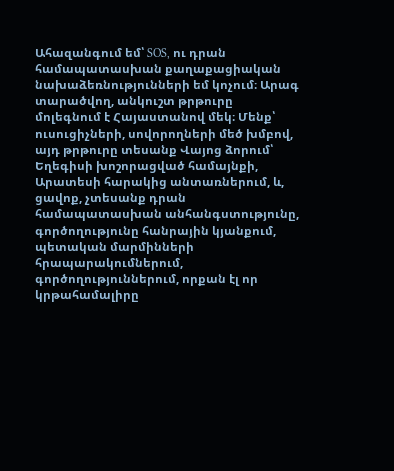Ահազանգում եմ՝ SOS, ու դրան համապատասխան քաղաքացիական նախաձեռնությունների եմ կոչում։ Արագ տարածվող, անկուշտ թրթուրը մոլեգնում է Հայաստանով մեկ։ Մենք՝ ուսուցիչների, սովորողների մեծ խմբով,  այդ թրթուրը տեսանք Վայոց ձորում՝ Եղեգիսի խոշորացված համայնքի, Արատեսի հարակից անտառներում, և, ցավոք, չտեսանք դրան համապատասխան անհանգստությունը, գործողությունը հանրային կյանքում, պետական մարմինների հրապարակումներում, գործողություններում, որքան էլ որ կրթահամալիրը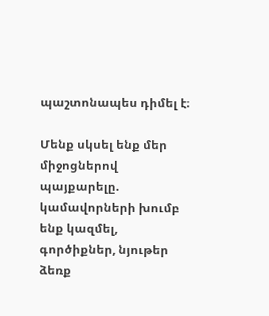պաշտոնապես դիմել է։

Մենք սկսել ենք մեր միջոցներով պայքարելը. կամավորների խումբ ենք կազմել, գործիքներ, նյութեր ձեռք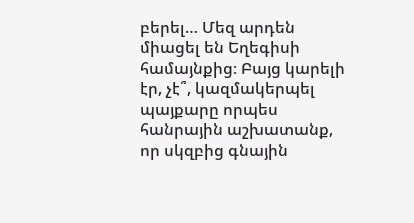բերել… Մեզ արդեն միացել են Եղեգիսի համայնքից։ Բայց կարելի էր, չէ՞, կազմակերպել պայքարը որպես հանրային աշխատանք, որ սկզբից գնային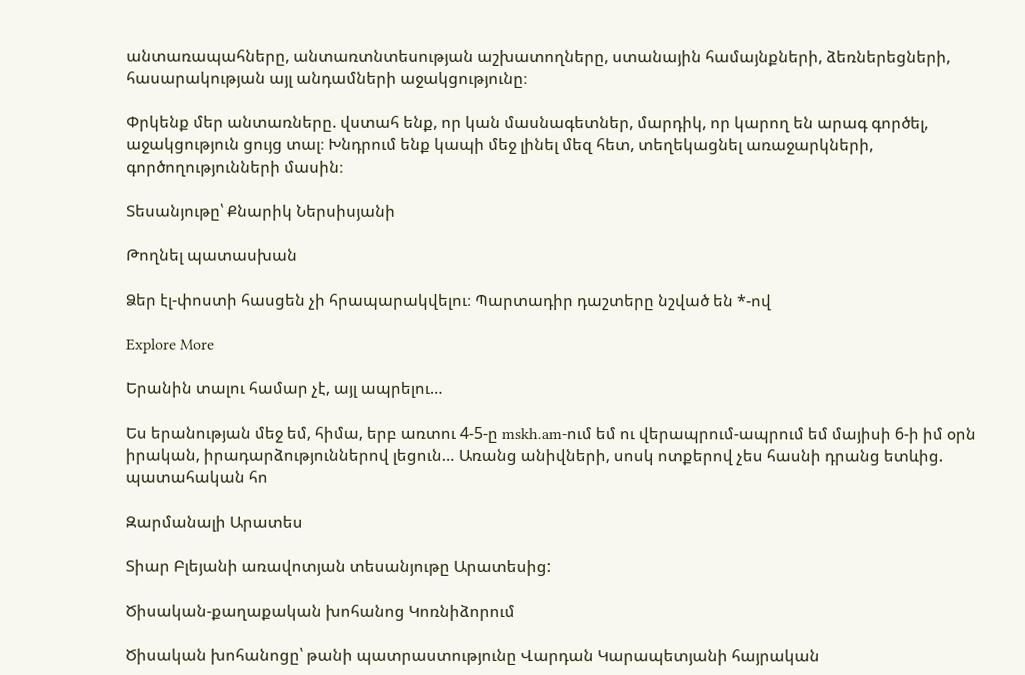անտառապահները, անտառտնտեսության աշխատողները, ստանային համայնքների, ձեռներեցների, հասարակության այլ անդամների աջակցությունը։

Փրկենք մեր անտառները. վստահ ենք, որ կան մասնագետներ, մարդիկ, որ կարող են արագ գործել, աջակցություն ցույց տալ։ Խնդրում ենք կապի մեջ լինել մեզ հետ, տեղեկացնել առաջարկների, գործողությունների մասին։

Տեսանյութը՝ Քնարիկ Ներսիսյանի

Թողնել պատասխան

Ձեր էլ-փոստի հասցեն չի հրապարակվելու։ Պարտադիր դաշտերը նշված են *-ով

Explore More

Երանին տալու համար չէ, այլ ապրելու…

Ես երանության մեջ եմ, հիմա, երբ առտու 4-5-ը mskh.am-ում եմ ու վերապրում-ապրում եմ մայիսի 6-ի իմ օրն իրական, իրադարձություններով լեցուն… Առանց անիվների, սոսկ ոտքերով չես հասնի դրանց ետևից. պատահական հո

Զարմանալի Արատես

Տիար Բլեյանի առավոտյան տեսանյութը Արատեսից:

Ծիսական-քաղաքական խոհանոց Կոռնիձորում

Ծիսական խոհանոցը՝ թանի պատրաստությունը Վարդան Կարապետյանի հայրական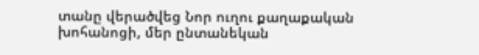տանը վերածվեց Նոր ուղու քաղաքական խոհանոցի, մեր ընտանեկան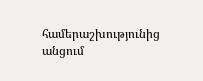համերաշխությունից անցում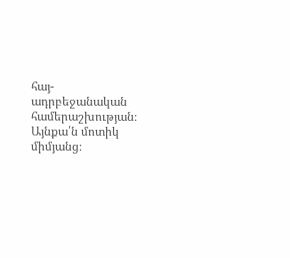հայ-ադրբեջանական համերաշխության։ Այնքա՛ն մոտիկ միմյանց։